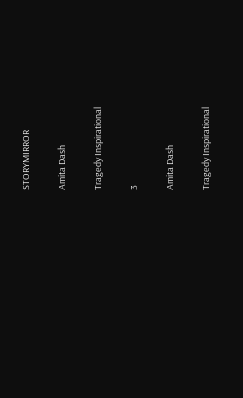STORYMIRROR

Amita Dash

Tragedy Inspirational

3

Amita Dash

Tragedy Inspirational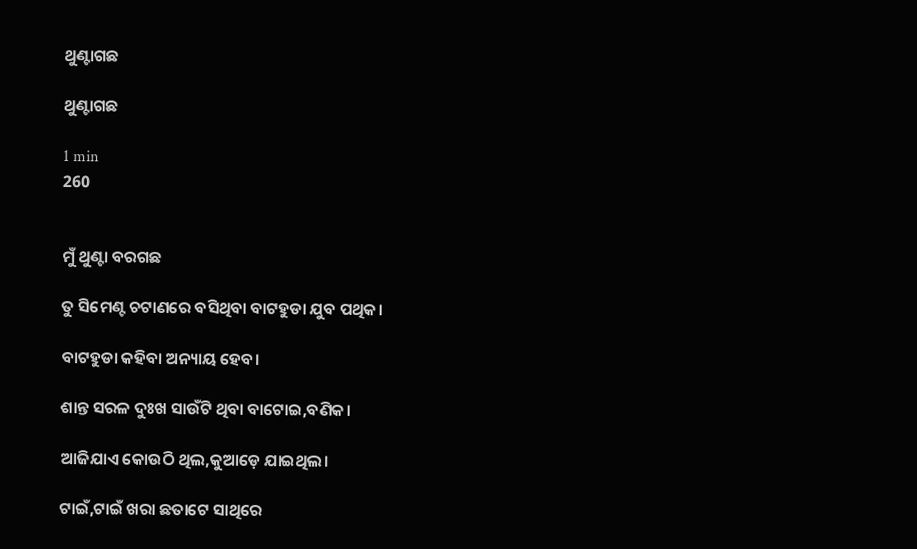ଥୁଣ୍ଟାଗଛ

ଥୁଣ୍ଟାଗଛ

1 min
260


ମୁଁ ଥୁଣ୍ଟା ବରଗଛ

ତୁ ସିମେଣ୍ଟ ଚଟାଣରେ ବସିଥିବା ବାଟହୁଡା ଯୁବ ପଥିକ।

ବାଟହୁଡା କହିବା ଅନ୍ୟାୟ ହେବ।

ଶାନ୍ତ ସରଳ ଦୁଃଖ ସାଉଁଟି ଥିବା ବାଟୋଇ,ବଣିକ।

ଆଜିଯାଏ କୋଉଠି ଥିଲ,କୁଆଡ଼େ ଯାଇଥିଲ।

ଟାଇଁ,ଟାଇଁ ଖରା ଛତାଟେ ସାଥିରେ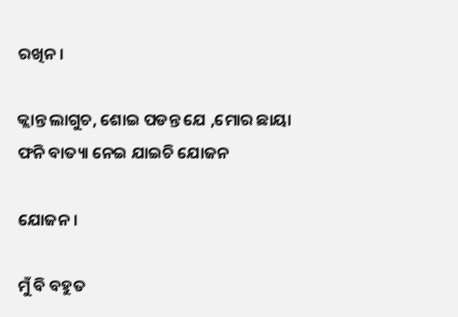ରଖିନ।

କ୍ଲାନ୍ତ ଲାଗୁଚ, ଶୋଇ ପଡନ୍ତ ଯେ ,ମୋର ଛାୟା ଫନି ବାତ୍ୟା ନେଇ ଯାଇଚି ଯୋଜନ

ଯୋଜନ।

ମୁଁ ବି ବହୁତ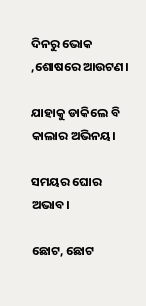ଦିନରୁ ଭୋକ ,ଶୋଷରେ ଆଉଟଣ।

ଯାହାକୁ ଡାକିଲେ ବି କାଲାର ଅଭିନୟ।

ସମୟର ଘୋର ଅଭାବ।

ଛୋଟ, ଛୋଟ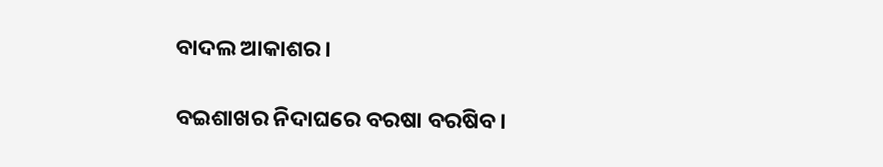ବାଦଲ ଆକାଶର।

ବଇଶାଖର ନିଦାଘରେ ବରଷା ବରଷିବ।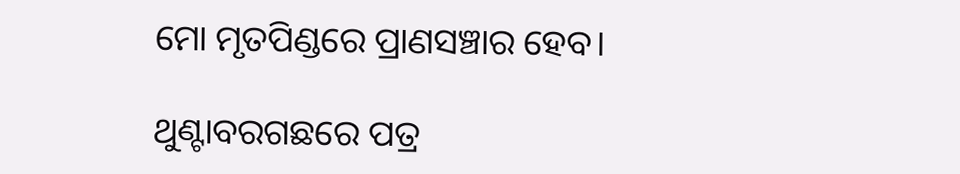ମୋ ମୃତପିଣ୍ଡରେ ପ୍ରାଣସଞ୍ଚାର ହେବ।

ଥୁଣ୍ଟାବରଗଛରେ ପତ୍ର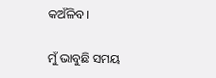କଅଁଳିବ।

ମୁଁ ଭାବୁଛି ସମୟ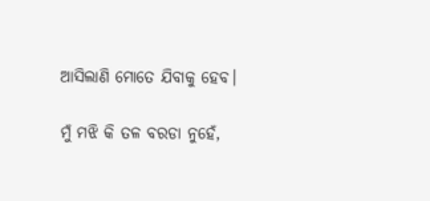ଆସିଲାଣି ମୋତେ ଯିବାକୁ ହେବ।

ମୁଁ ମଝି କି ତଳ ବରଡା ନୁହେଁ,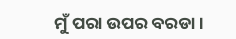ମୁଁ ପରା ଉପର ବରଡା।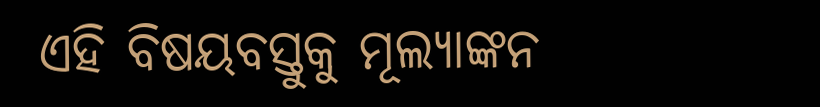ଏହି ବିଷୟବସ୍ତୁକୁ ମୂଲ୍ୟାଙ୍କନ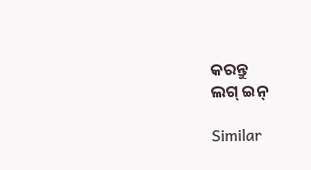କରନ୍ତୁ
ଲଗ୍ ଇନ୍

Similar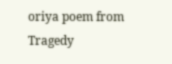oriya poem from Tragedy